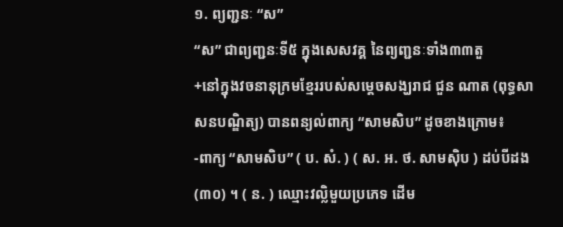១. ព្យញ្ជនៈ “ស”
“ស” ជាព្យញ្ជនៈទី៥ ក្នុងសេសវគ្គ នៃព្យញ្ជនៈទាំង៣៣តួ
+នៅក្នុងវចនានុក្រមខ្មែររបស់សម្តេចសង្ឃរាជ ជួន ណាត (ពុទ្ធសាសនបណ្ឌិត្យ) បានពន្យល់ពាក្យ “សាមសិប” ដូចខាងក្រោម៖
-ពាក្យ “សាមសិប” ( ប. សំ. ) ( ស. អ. ថ. សាមស៊ិប ) ដប់បីដង (៣០) ។ ( ន. ) ឈ្មោះវល្លិមួយប្រភេទ ដើម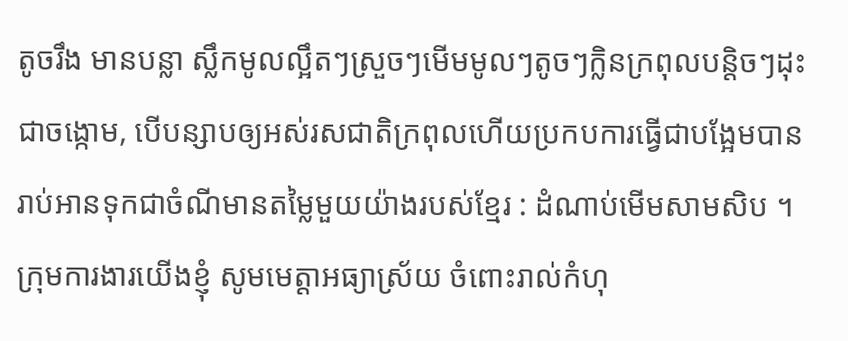តូចរឹង មានបន្លា ស្លឹកមូលល្អឹតៗស្រួចៗមើមមូលៗតូចៗក្លិនក្រពុលបន្តិចៗដុះជាចង្កោម, បើបន្សាបឲ្យអស់រសជាតិក្រពុលហើយប្រកបការធ្វើជាបង្អែមបាន រាប់អានទុកជាចំណីមានតម្លៃមួយយ៉ាងរបស់ខ្មែរ : ដំណាប់មើមសាមសិប ។
ក្រុមការងារយើងខ្ញុំ សូមមេត្តាអធ្យាស្រ័យ ចំពោះរាល់កំហុ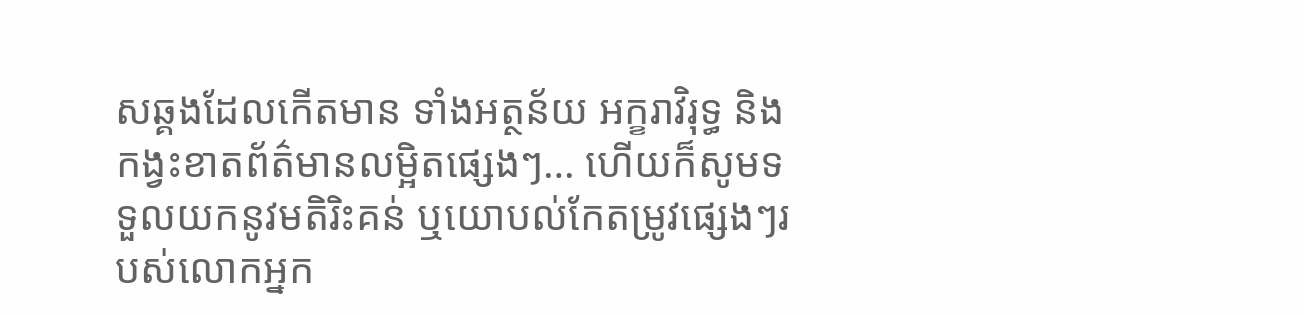សឆ្គងដែលកើតមាន ទាំងអត្ថន័យ អក្ខរាវិរុទ្ធ និងកង្វះខាតព័ត៌មានលម្អិតផ្សេងៗ… ហើយក៏សូមទទួលយកនូវមតិរិះគន់ ឬយោបល់កែតម្រូវផ្សេងៗរបស់លោកអ្នក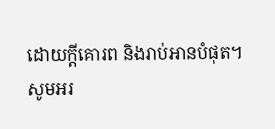ដោយក្តីគោរព និងរាប់អានបំផុត។
សូមអរ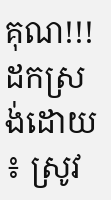គុណ!!!
ដកស្រង់ដោយ ៖ ស្រូវ